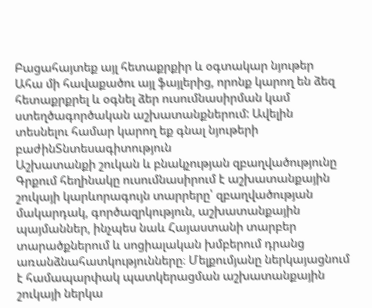Բացահայտեք այլ հետաքրքիր և օգտակար նյութեր
Ահա մի հավաքածու այլ ֆայլերից, որոնք կարող են ձեզ հետաքրքրել և օգնել ձեր ուսումնասիրման կամ ստեղծագործական աշխատանքներում: Ավելին տեսնելու համար կարող եք գնալ նյութերի բաժինՏնտեսագիտություն
Աշխատանքի շուկան և բնակչության զբաղվածությունը
Գրքում հեղինակը ուսումնասիրում է աշխատանքային շուկայի կարևորագույն տարրերը՝ զբաղվածության մակարդակ, գործազրկություն, աշխատանքային պայմաններ, ինչպես նաև Հայաստանի տարբեր տարածքներում և սոցիալական խմբերում դրանց առանձնահատկությունները։ Մելքումյանը ներկայացնում է համապարփակ պատկերացման աշխատանքային շուկայի ներկա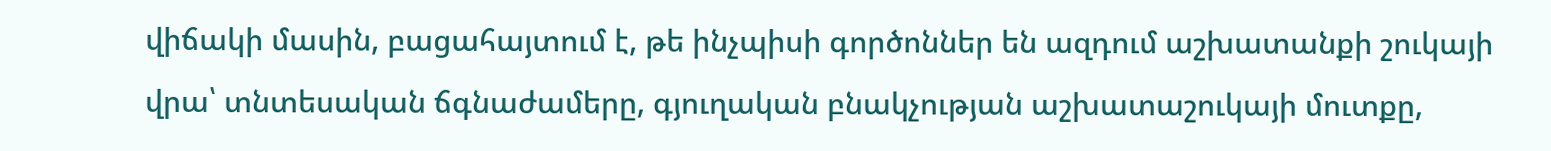վիճակի մասին, բացահայտում է, թե ինչպիսի գործոններ են ազդում աշխատանքի շուկայի վրա՝ տնտեսական ճգնաժամերը, գյուղական բնակչության աշխատաշուկայի մուտքը,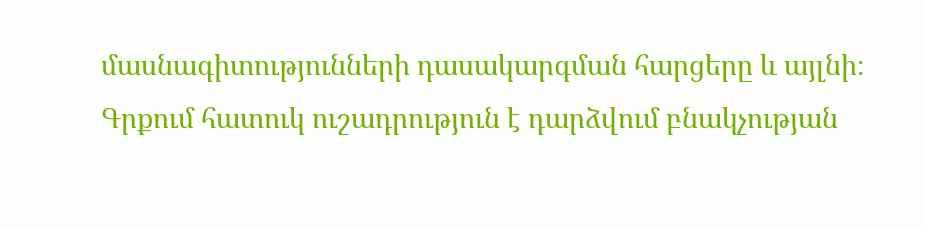մասնագիտությունների դասակարգման հարցերը և այլնի։ Գրքում հատուկ ուշադրություն է դարձվում բնակչության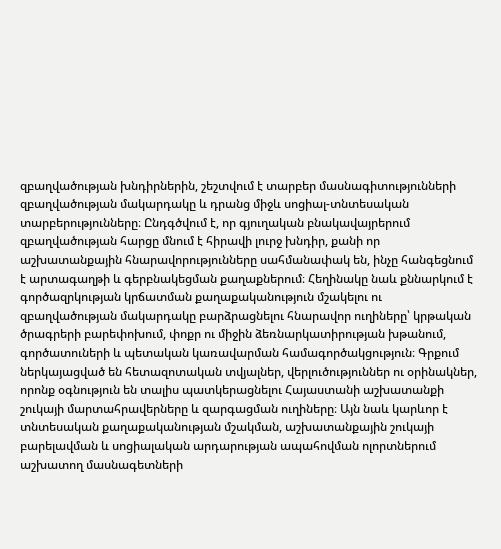զբաղվածության խնդիրներին, շեշտվում է տարբեր մասնագիտությունների զբաղվածության մակարդակը և դրանց միջև սոցիալ-տնտեսական տարբերությունները։ Ընդգծվում է, որ գյուղական բնակավայրերում զբաղվածության հարցը մնում է հիրավի լուրջ խնդիր, քանի որ աշխատանքային հնարավորությունները սահմանափակ են, ինչը հանգեցնում է արտագաղթի և գերբնակեցման քաղաքներում։ Հեղինակը նաև քննարկում է գործազրկության կրճատման քաղաքականություն մշակելու ու զբաղվածության մակարդակը բարձրացնելու հնարավոր ուղիները՝ կրթական ծրագրերի բարեփոխում, փոքր ու միջին ձեռնարկատիրության խթանում, գործատուների և պետական կառավարման համագործակցություն։ Գրքում ներկայացված են հետազոտական տվյալներ, վերլուծություններ ու օրինակներ, որոնք օգնություն են տալիս պատկերացնելու Հայաստանի աշխատանքի շուկայի մարտահրավերները և զարգացման ուղիները։ Այն նաև կարևոր է տնտեսական քաղաքականության մշակման, աշխատանքային շուկայի բարելավման և սոցիալական արդարության ապահովման ոլորտներում աշխատող մասնագետների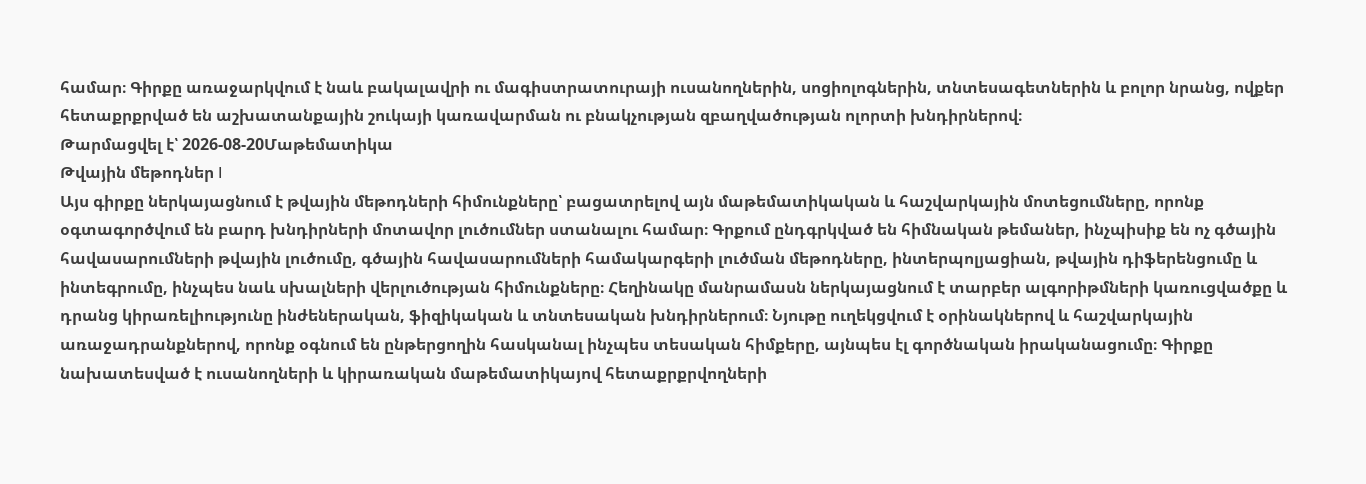համար։ Գիրքը առաջարկվում է նաև բակալավրի ու մագիստրատուրայի ուսանողներին, սոցիոլոգներին, տնտեսագետներին և բոլոր նրանց, ովքեր հետաքրքրված են աշխատանքային շուկայի կառավարման ու բնակչության զբաղվածության ոլորտի խնդիրներով։
Թարմացվել է՝ 2026-08-20Մաթեմատիկա
Թվային մեթոդներ I
Այս գիրքը ներկայացնում է թվային մեթոդների հիմունքները՝ բացատրելով այն մաթեմատիկական և հաշվարկային մոտեցումները, որոնք օգտագործվում են բարդ խնդիրների մոտավոր լուծումներ ստանալու համար։ Գրքում ընդգրկված են հիմնական թեմաներ, ինչպիսիք են ոչ գծային հավասարումների թվային լուծումը, գծային հավասարումների համակարգերի լուծման մեթոդները, ինտերպոլյացիան, թվային դիֆերենցումը և ինտեգրումը, ինչպես նաև սխալների վերլուծության հիմունքները։ Հեղինակը մանրամասն ներկայացնում է տարբեր ալգորիթմների կառուցվածքը և դրանց կիրառելիությունը ինժեներական, ֆիզիկական և տնտեսական խնդիրներում։ Նյութը ուղեկցվում է օրինակներով և հաշվարկային առաջադրանքներով, որոնք օգնում են ընթերցողին հասկանալ ինչպես տեսական հիմքերը, այնպես էլ գործնական իրականացումը։ Գիրքը նախատեսված է ուսանողների և կիրառական մաթեմատիկայով հետաքրքրվողների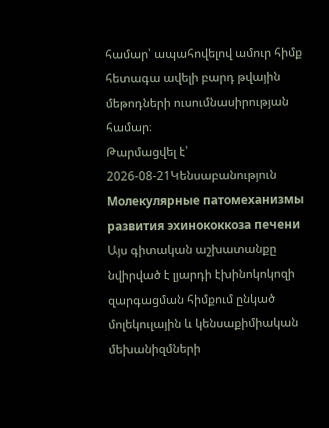համար՝ ապահովելով ամուր հիմք հետագա ավելի բարդ թվային մեթոդների ուսումնասիրության համար։
Թարմացվել է՝ 2026-08-21Կենսաբանություն
Молекулярные патомеханизмы развития эхинококкоза печени
Այս գիտական աշխատանքը նվիրված է լյարդի էխինոկոկոզի զարգացման հիմքում ընկած մոլեկուլային և կենսաքիմիական մեխանիզմների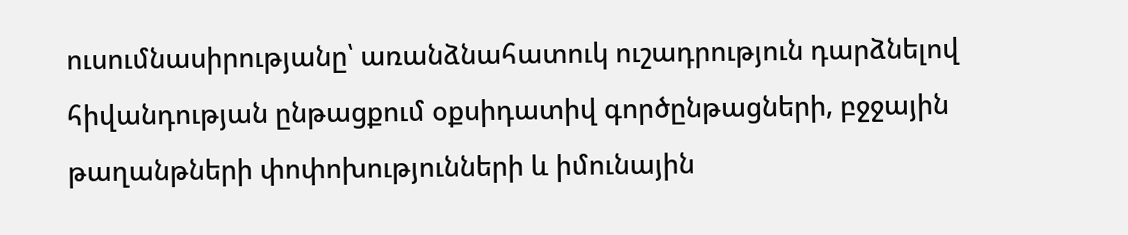ուսումնասիրությանը՝ առանձնահատուկ ուշադրություն դարձնելով հիվանդության ընթացքում օքսիդատիվ գործընթացների, բջջային թաղանթների փոփոխությունների և իմունային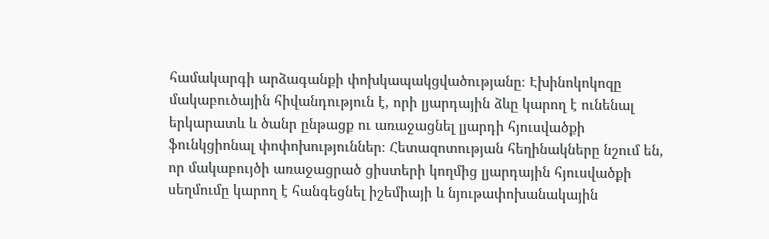համակարգի արձագանքի փոխկապակցվածությանը։ Էխինոկոկոզը մակաբուծային հիվանդություն է, որի լյարդային ձևը կարող է ունենալ երկարատև և ծանր ընթացք ու առաջացնել լյարդի հյուսվածքի ֆունկցիոնալ փոփոխություններ։ Հետազոտության հեղինակները նշում են, որ մակաբույծի առաջացրած ցիստերի կողմից լյարդային հյուսվածքի սեղմումը կարող է հանգեցնել իշեմիայի և նյութափոխանակային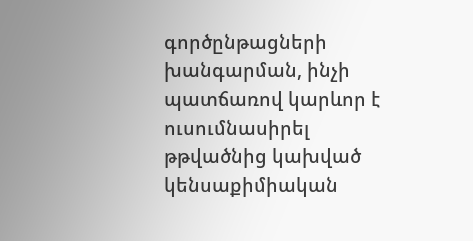գործընթացների խանգարման, ինչի պատճառով կարևոր է ուսումնասիրել թթվածնից կախված կենսաքիմիական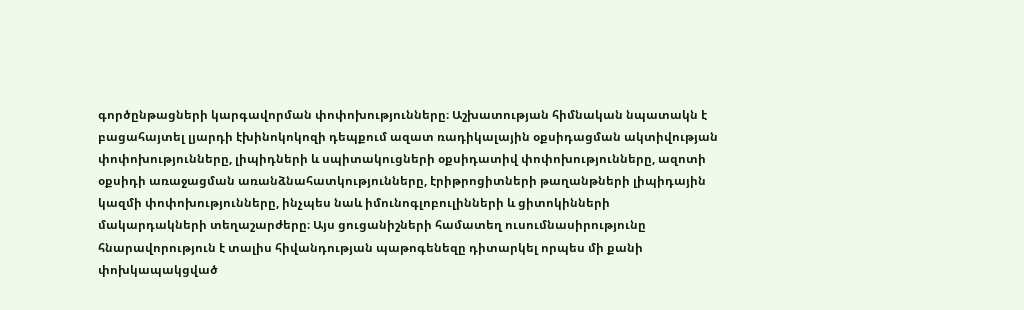գործընթացների կարգավորման փոփոխությունները։ Աշխատության հիմնական նպատակն է բացահայտել լյարդի էխինոկոկոզի դեպքում ազատ ռադիկալային օքսիդացման ակտիվության փոփոխությունները, լիպիդների և սպիտակուցների օքսիդատիվ փոփոխությունները, ազոտի օքսիդի առաջացման առանձնահատկությունները, էրիթրոցիտների թաղանթների լիպիդային կազմի փոփոխությունները, ինչպես նաև իմունոգլոբուլինների և ցիտոկինների մակարդակների տեղաշարժերը։ Այս ցուցանիշների համատեղ ուսումնասիրությունը հնարավորություն է տալիս հիվանդության պաթոգենեզը դիտարկել որպես մի քանի փոխկապակցված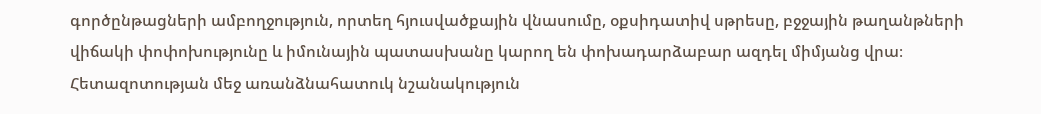գործընթացների ամբողջություն, որտեղ հյուսվածքային վնասումը, օքսիդատիվ սթրեսը, բջջային թաղանթների վիճակի փոփոխությունը և իմունային պատասխանը կարող են փոխադարձաբար ազդել միմյանց վրա։ Հետազոտության մեջ առանձնահատուկ նշանակություն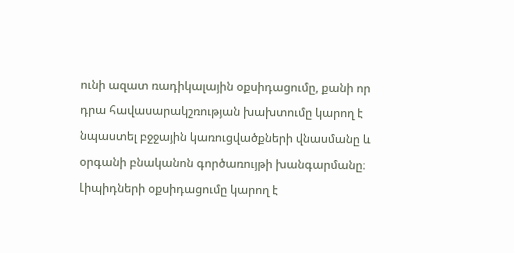ունի ազատ ռադիկալային օքսիդացումը, քանի որ դրա հավասարակշռության խախտումը կարող է նպաստել բջջային կառուցվածքների վնասմանը և օրգանի բնականոն գործառույթի խանգարմանը։ Լիպիդների օքսիդացումը կարող է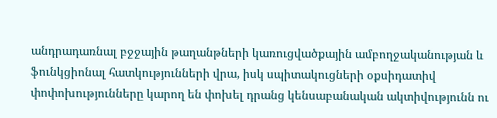անդրադառնալ բջջային թաղանթների կառուցվածքային ամբողջականության և ֆունկցիոնալ հատկությունների վրա, իսկ սպիտակուցների օքսիդատիվ փոփոխությունները կարող են փոխել դրանց կենսաբանական ակտիվությունն ու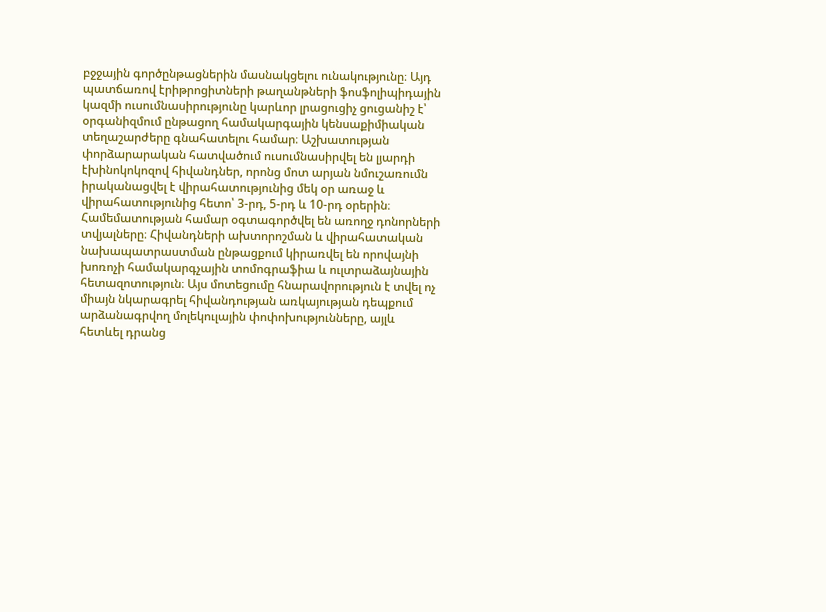բջջային գործընթացներին մասնակցելու ունակությունը։ Այդ պատճառով էրիթրոցիտների թաղանթների ֆոսֆոլիպիդային կազմի ուսումնասիրությունը կարևոր լրացուցիչ ցուցանիշ է՝ օրգանիզմում ընթացող համակարգային կենսաքիմիական տեղաշարժերը գնահատելու համար։ Աշխատության փորձարարական հատվածում ուսումնասիրվել են լյարդի էխինոկոկոզով հիվանդներ, որոնց մոտ արյան նմուշառումն իրականացվել է վիրահատությունից մեկ օր առաջ և վիրահատությունից հետո՝ 3-րդ, 5-րդ և 10-րդ օրերին։ Համեմատության համար օգտագործվել են առողջ դոնորների տվյալները։ Հիվանդների ախտորոշման և վիրահատական նախապատրաստման ընթացքում կիրառվել են որովայնի խոռոչի համակարգչային տոմոգրաֆիա և ուլտրաձայնային հետազոտություն։ Այս մոտեցումը հնարավորություն է տվել ոչ միայն նկարագրել հիվանդության առկայության դեպքում արձանագրվող մոլեկուլային փոփոխությունները, այլև հետևել դրանց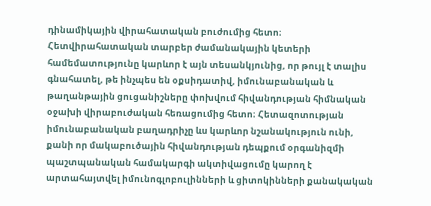դինամիկային վիրահատական բուժումից հետո։ Հետվիրահատական տարբեր ժամանակային կետերի համեմատությունը կարևոր է այն տեսանկյունից, որ թույլ է տալիս գնահատել, թե ինչպես են օքսիդատիվ, իմունաբանական և թաղանթային ցուցանիշները փոխվում հիվանդության հիմնական օջախի վիրաբուժական հեռացումից հետո։ Հետազոտության իմունաբանական բաղադրիչը ևս կարևոր նշանակություն ունի, քանի որ մակաբուծային հիվանդության դեպքում օրգանիզմի պաշտպանական համակարգի ակտիվացումը կարող է արտահայտվել իմունոգլոբուլինների և ցիտոկինների քանակական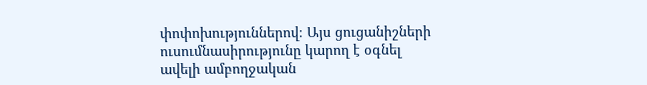փոփոխություններով։ Այս ցուցանիշների ուսումնասիրությունը կարող է օգնել ավելի ամբողջական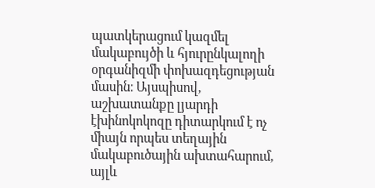պատկերացում կազմել մակաբույծի և հյուրընկալողի օրգանիզմի փոխազդեցության մասին։ Այսպիսով, աշխատանքը լյարդի էխինոկոկոզը դիտարկում է ոչ միայն որպես տեղային մակաբուծային ախտահարում, այլև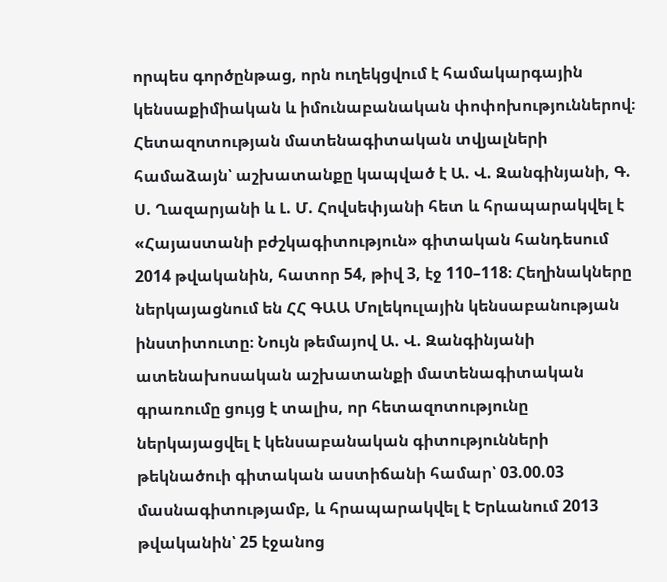որպես գործընթաց, որն ուղեկցվում է համակարգային կենսաքիմիական և իմունաբանական փոփոխություններով։ Հետազոտության մատենագիտական տվյալների համաձայն՝ աշխատանքը կապված է Ա. Վ. Զանգինյանի, Գ. Ս. Ղազարյանի և Լ. Մ. Հովսեփյանի հետ և հրապարակվել է «Հայաստանի բժշկագիտություն» գիտական հանդեսում 2014 թվականին, հատոր 54, թիվ 3, էջ 110–118։ Հեղինակները ներկայացնում են ՀՀ ԳԱԱ Մոլեկուլային կենսաբանության ինստիտուտը։ Նույն թեմայով Ա. Վ. Զանգինյանի ատենախոսական աշխատանքի մատենագիտական գրառումը ցույց է տալիս, որ հետազոտությունը ներկայացվել է կենսաբանական գիտությունների թեկնածուի գիտական աստիճանի համար՝ 03.00.03 մասնագիտությամբ, և հրապարակվել է Երևանում 2013 թվականին՝ 25 էջանոց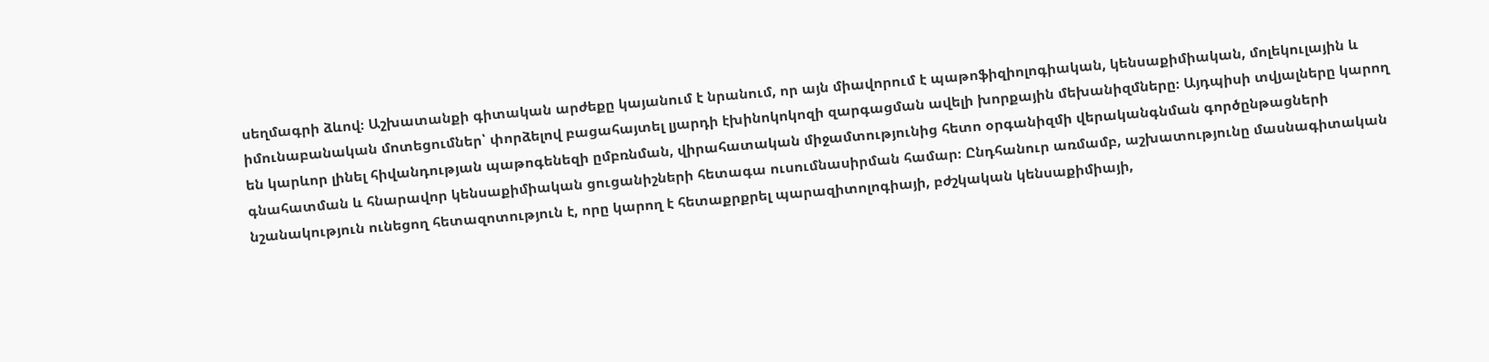սեղմագրի ձևով։ Աշխատանքի գիտական արժեքը կայանում է նրանում, որ այն միավորում է պաթոֆիզիոլոգիական, կենսաքիմիական, մոլեկուլային և իմունաբանական մոտեցումներ՝ փորձելով բացահայտել լյարդի էխինոկոկոզի զարգացման ավելի խորքային մեխանիզմները։ Այդպիսի տվյալները կարող են կարևոր լինել հիվանդության պաթոգենեզի ըմբռնման, վիրահատական միջամտությունից հետո օրգանիզմի վերականգնման գործընթացների գնահատման և հնարավոր կենսաքիմիական ցուցանիշների հետագա ուսումնասիրման համար։ Ընդհանուր առմամբ, աշխատությունը մասնագիտական նշանակություն ունեցող հետազոտություն է, որը կարող է հետաքրքրել պարազիտոլոգիայի, բժշկական կենսաքիմիայի,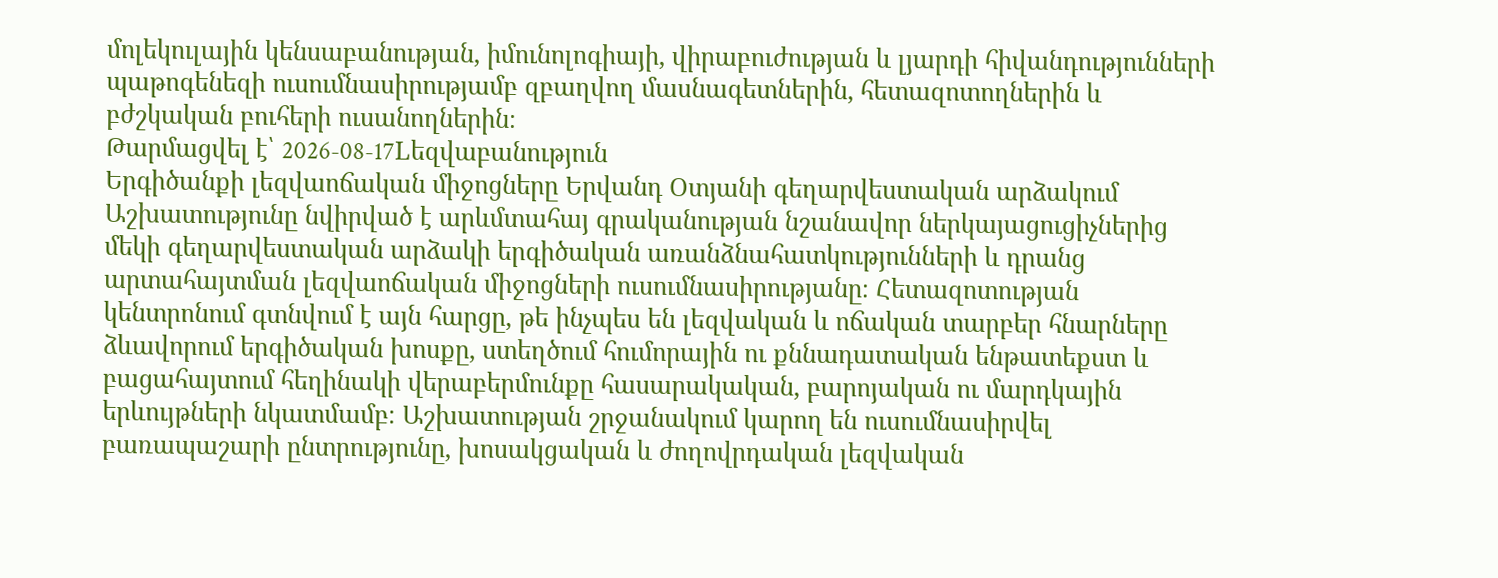մոլեկուլային կենսաբանության, իմունոլոգիայի, վիրաբուժության և լյարդի հիվանդությունների պաթոգենեզի ուսումնասիրությամբ զբաղվող մասնագետներին, հետազոտողներին և բժշկական բուհերի ուսանողներին։
Թարմացվել է՝ 2026-08-17Lեզվաբանություն
Երգիծանքի լեզվաոճական միջոցները Երվանդ Օտյանի գեղարվեստական արձակում
Աշխատությունը նվիրված է արևմտահայ գրականության նշանավոր ներկայացուցիչներից մեկի գեղարվեստական արձակի երգիծական առանձնահատկությունների և դրանց արտահայտման լեզվաոճական միջոցների ուսումնասիրությանը։ Հետազոտության կենտրոնում գտնվում է այն հարցը, թե ինչպես են լեզվական և ոճական տարբեր հնարները ձևավորում երգիծական խոսքը, ստեղծում հումորային ու քննադատական ենթատեքստ և բացահայտում հեղինակի վերաբերմունքը հասարակական, բարոյական ու մարդկային երևույթների նկատմամբ։ Աշխատության շրջանակում կարող են ուսումնասիրվել բառապաշարի ընտրությունը, խոսակցական և ժողովրդական լեզվական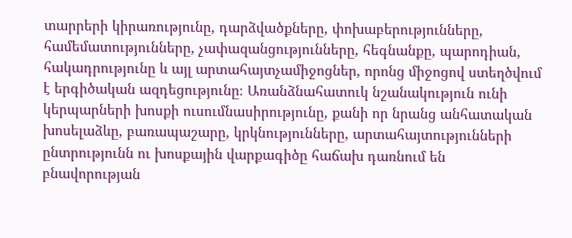տարրերի կիրառությունը, դարձվածքները, փոխաբերությունները, համեմատությունները, չափազանցությունները, հեգնանքը, պարոդիան, հակադրությունը և այլ արտահայտչամիջոցներ, որոնց միջոցով ստեղծվում է երգիծական ազդեցությունը։ Առանձնահատուկ նշանակություն ունի կերպարների խոսքի ուսումնասիրությունը, քանի որ նրանց անհատական խոսելաձևը, բառապաշարը, կրկնությունները, արտահայտությունների ընտրությունն ու խոսքային վարքագիծը հաճախ դառնում են բնավորության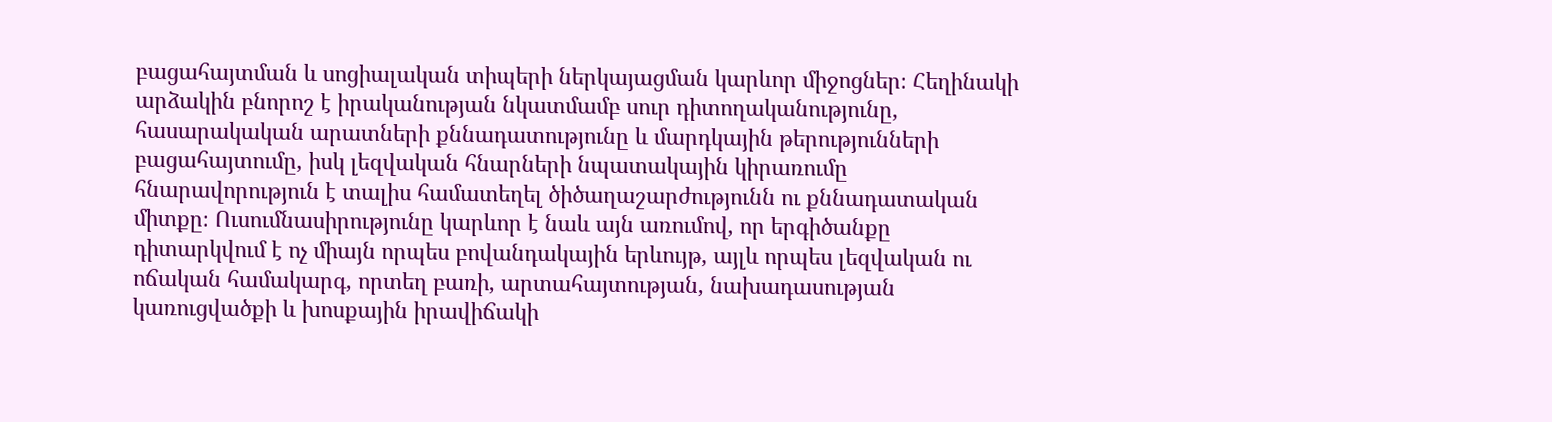բացահայտման և սոցիալական տիպերի ներկայացման կարևոր միջոցներ։ Հեղինակի արձակին բնորոշ է իրականության նկատմամբ սուր դիտողականությունը, հասարակական արատների քննադատությունը և մարդկային թերությունների բացահայտումը, իսկ լեզվական հնարների նպատակային կիրառումը հնարավորություն է տալիս համատեղել ծիծաղաշարժությունն ու քննադատական միտքը։ Ուսումնասիրությունը կարևոր է նաև այն առումով, որ երգիծանքը դիտարկվում է ոչ միայն որպես բովանդակային երևույթ, այլև որպես լեզվական ու ոճական համակարգ, որտեղ բառի, արտահայտության, նախադասության կառուցվածքի և խոսքային իրավիճակի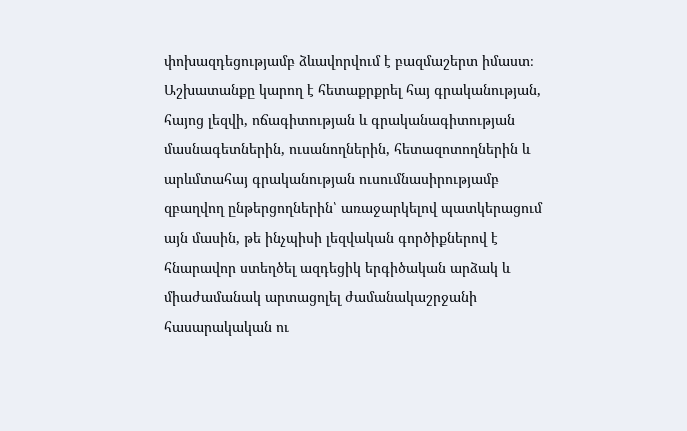փոխազդեցությամբ ձևավորվում է բազմաշերտ իմաստ։ Աշխատանքը կարող է հետաքրքրել հայ գրականության, հայոց լեզվի, ոճագիտության և գրականագիտության մասնագետներին, ուսանողներին, հետազոտողներին և արևմտահայ գրականության ուսումնասիրությամբ զբաղվող ընթերցողներին՝ առաջարկելով պատկերացում այն մասին, թե ինչպիսի լեզվական գործիքներով է հնարավոր ստեղծել ազդեցիկ երգիծական արձակ և միաժամանակ արտացոլել ժամանակաշրջանի հասարակական ու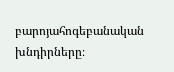բարոյահոգեբանական խնդիրները։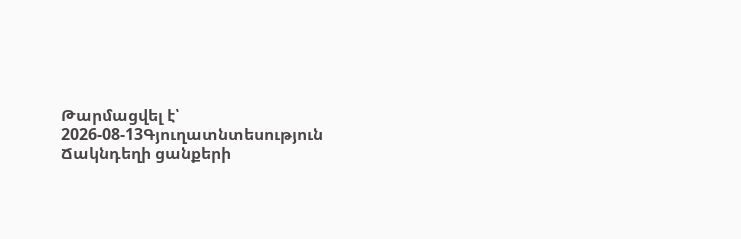Թարմացվել է՝ 2026-08-13Գյուղատնտեսություն
Ճակնդեղի ցանքերի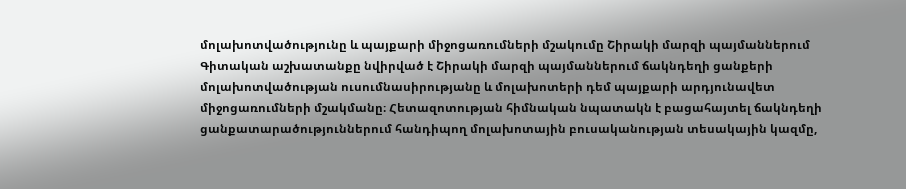մոլախոտվածությունը և պայքարի միջոցառումների մշակումը Շիրակի մարզի պայմաններում
Գիտական աշխատանքը նվիրված է Շիրակի մարզի պայմաններում ճակնդեղի ցանքերի մոլախոտվածության ուսումնասիրությանը և մոլախոտերի դեմ պայքարի արդյունավետ միջոցառումների մշակմանը։ Հետազոտության հիմնական նպատակն է բացահայտել ճակնդեղի ցանքատարածություններում հանդիպող մոլախոտային բուսականության տեսակային կազմը,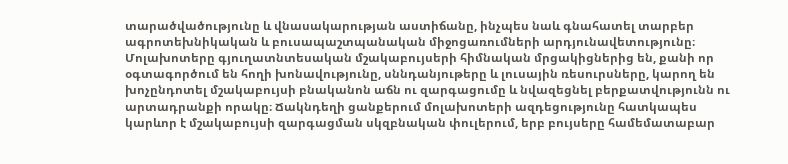տարածվածությունը և վնասակարության աստիճանը, ինչպես նաև գնահատել տարբեր ագրոտեխնիկական և բուսապաշտպանական միջոցառումների արդյունավետությունը։ Մոլախոտերը գյուղատնտեսական մշակաբույսերի հիմնական մրցակիցներից են, քանի որ օգտագործում են հողի խոնավությունը, սննդանյութերը և լուսային ռեսուրսները, կարող են խոչընդոտել մշակաբույսի բնականոն աճն ու զարգացումը և նվազեցնել բերքատվությունն ու արտադրանքի որակը։ Ճակնդեղի ցանքերում մոլախոտերի ազդեցությունը հատկապես կարևոր է մշակաբույսի զարգացման սկզբնական փուլերում, երբ բույսերը համեմատաբար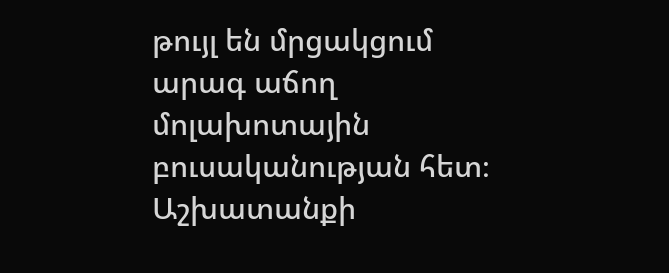թույլ են մրցակցում արագ աճող մոլախոտային բուսականության հետ։ Աշխատանքի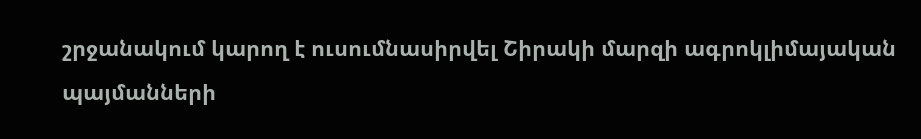շրջանակում կարող է ուսումնասիրվել Շիրակի մարզի ագրոկլիմայական պայմանների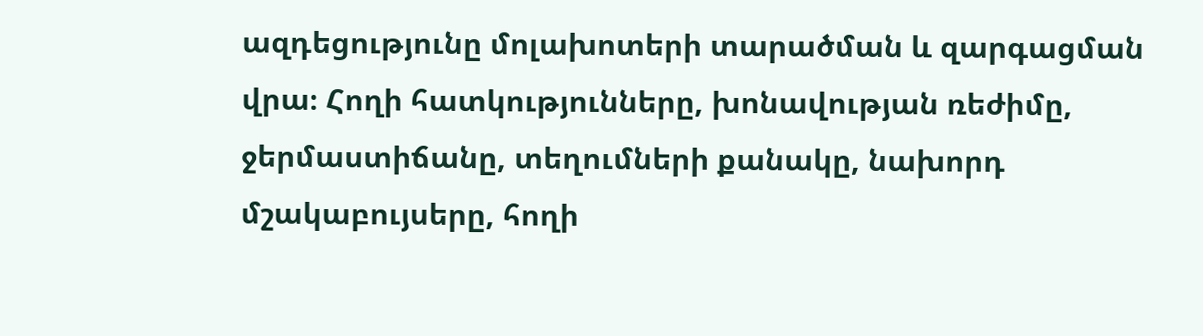ազդեցությունը մոլախոտերի տարածման և զարգացման վրա։ Հողի հատկությունները, խոնավության ռեժիմը, ջերմաստիճանը, տեղումների քանակը, նախորդ մշակաբույսերը, հողի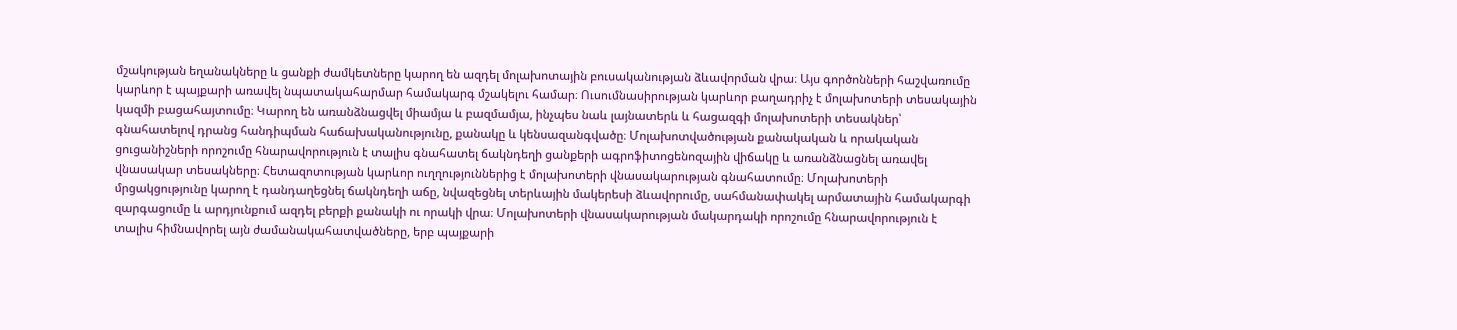մշակության եղանակները և ցանքի ժամկետները կարող են ազդել մոլախոտային բուսականության ձևավորման վրա։ Այս գործոնների հաշվառումը կարևոր է պայքարի առավել նպատակահարմար համակարգ մշակելու համար։ Ուսումնասիրության կարևոր բաղադրիչ է մոլախոտերի տեսակային կազմի բացահայտումը։ Կարող են առանձնացվել միամյա և բազմամյա, ինչպես նաև լայնատերև և հացազգի մոլախոտերի տեսակներ՝ գնահատելով դրանց հանդիպման հաճախականությունը, քանակը և կենսազանգվածը։ Մոլախոտվածության քանակական և որակական ցուցանիշների որոշումը հնարավորություն է տալիս գնահատել ճակնդեղի ցանքերի ագրոֆիտոցենոզային վիճակը և առանձնացնել առավել վնասակար տեսակները։ Հետազոտության կարևոր ուղղություններից է մոլախոտերի վնասակարության գնահատումը։ Մոլախոտերի մրցակցությունը կարող է դանդաղեցնել ճակնդեղի աճը, նվազեցնել տերևային մակերեսի ձևավորումը, սահմանափակել արմատային համակարգի զարգացումը և արդյունքում ազդել բերքի քանակի ու որակի վրա։ Մոլախոտերի վնասակարության մակարդակի որոշումը հնարավորություն է տալիս հիմնավորել այն ժամանակահատվածները, երբ պայքարի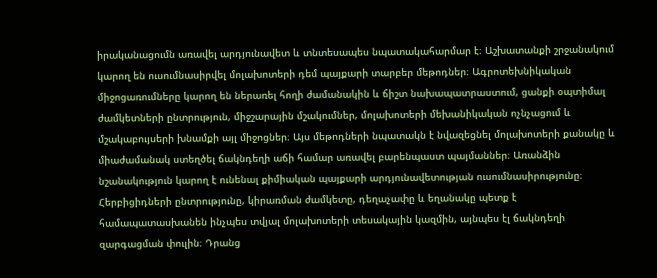իրականացումն առավել արդյունավետ և տնտեսապես նպատակահարմար է։ Աշխատանքի շրջանակում կարող են ուսումնասիրվել մոլախոտերի դեմ պայքարի տարբեր մեթոդներ։ Ագրոտեխնիկական միջոցառումները կարող են ներառել հողի ժամանակին և ճիշտ նախապատրաստում, ցանքի օպտիմալ ժամկետների ընտրություն, միջշարային մշակումներ, մոլախոտերի մեխանիկական ոչնչացում և մշակաբույսերի խնամքի այլ միջոցներ։ Այս մեթոդների նպատակն է նվազեցնել մոլախոտերի քանակը և միաժամանակ ստեղծել ճակնդեղի աճի համար առավել բարենպաստ պայմաններ։ Առանձին նշանակություն կարող է ունենալ քիմիական պայքարի արդյունավետության ուսումնասիրությունը։ Հերբիցիդների ընտրությունը, կիրառման ժամկետը, դեղաչափը և եղանակը պետք է համապատասխանեն ինչպես տվյալ մոլախոտերի տեսակային կազմին, այնպես էլ ճակնդեղի զարգացման փուլին։ Դրանց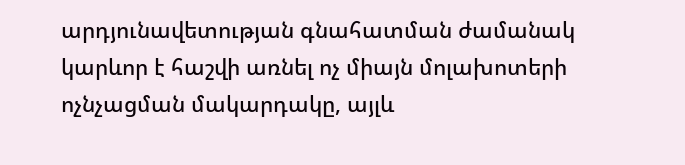արդյունավետության գնահատման ժամանակ կարևոր է հաշվի առնել ոչ միայն մոլախոտերի ոչնչացման մակարդակը, այլև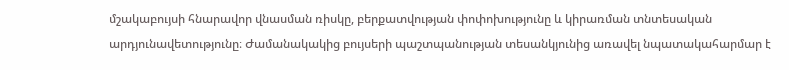մշակաբույսի հնարավոր վնասման ռիսկը, բերքատվության փոփոխությունը և կիրառման տնտեսական արդյունավետությունը։ Ժամանակակից բույսերի պաշտպանության տեսանկյունից առավել նպատակահարմար է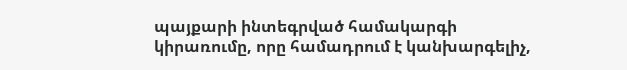պայքարի ինտեգրված համակարգի կիրառումը, որը համադրում է կանխարգելիչ,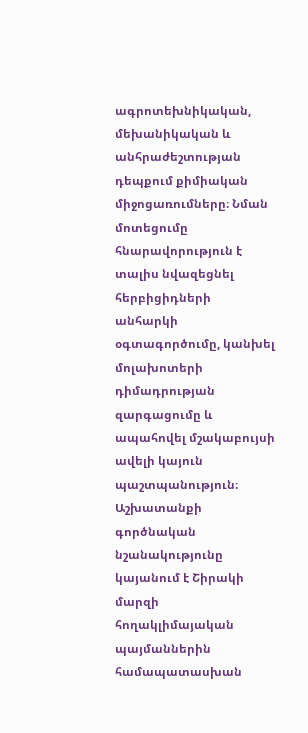ագրոտեխնիկական, մեխանիկական և անհրաժեշտության դեպքում քիմիական միջոցառումները։ Նման մոտեցումը հնարավորություն է տալիս նվազեցնել հերբիցիդների անհարկի օգտագործումը, կանխել մոլախոտերի դիմադրության զարգացումը և ապահովել մշակաբույսի ավելի կայուն պաշտպանություն։ Աշխատանքի գործնական նշանակությունը կայանում է Շիրակի մարզի հողակլիմայական պայմաններին համապատասխան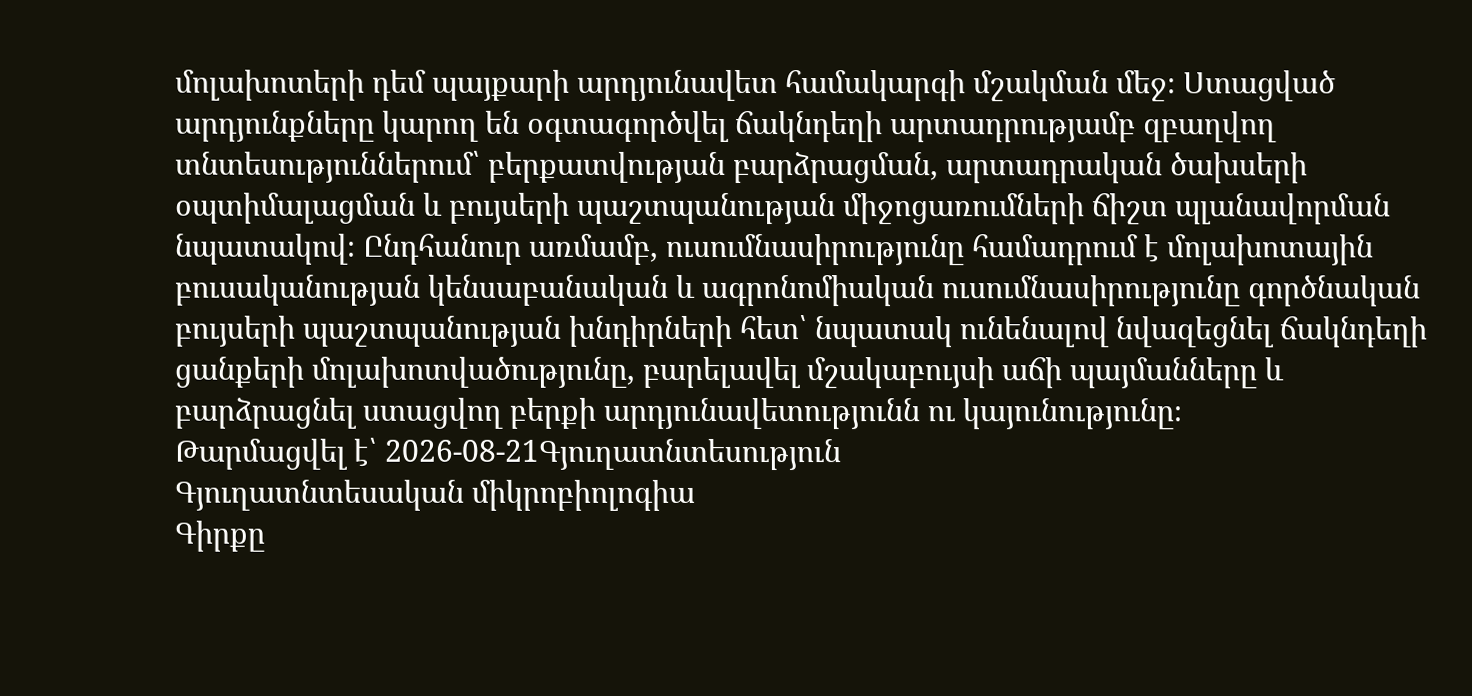մոլախոտերի դեմ պայքարի արդյունավետ համակարգի մշակման մեջ։ Ստացված արդյունքները կարող են օգտագործվել ճակնդեղի արտադրությամբ զբաղվող տնտեսություններում՝ բերքատվության բարձրացման, արտադրական ծախսերի օպտիմալացման և բույսերի պաշտպանության միջոցառումների ճիշտ պլանավորման նպատակով։ Ընդհանուր առմամբ, ուսումնասիրությունը համադրում է մոլախոտային բուսականության կենսաբանական և ագրոնոմիական ուսումնասիրությունը գործնական բույսերի պաշտպանության խնդիրների հետ՝ նպատակ ունենալով նվազեցնել ճակնդեղի ցանքերի մոլախոտվածությունը, բարելավել մշակաբույսի աճի պայմանները և բարձրացնել ստացվող բերքի արդյունավետությունն ու կայունությունը։
Թարմացվել է՝ 2026-08-21Գյուղատնտեսություն
Գյուղատնտեսական միկրոբիոլոգիա
Գիրքը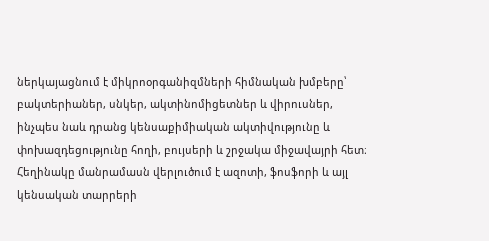ներկայացնում է միկրոօրգանիզմների հիմնական խմբերը՝ բակտերիաներ, սնկեր, ակտինոմիցետներ և վիրուսներ, ինչպես նաև դրանց կենսաքիմիական ակտիվությունը և փոխազդեցությունը հողի, բույսերի և շրջակա միջավայրի հետ։ Հեղինակը մանրամասն վերլուծում է ազոտի, ֆոսֆորի և այլ կենսական տարրերի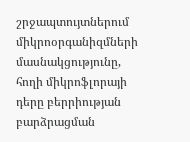շրջապտույտներում միկրոօրգանիզմների մասնակցությունը, հողի միկրոֆլորայի դերը բերրիության բարձրացման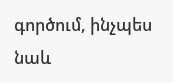գործում, ինչպես նաև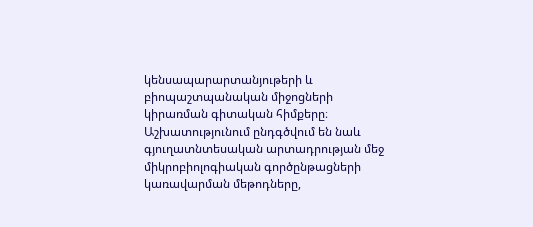կենսապարարտանյութերի և բիոպաշտպանական միջոցների կիրառման գիտական հիմքերը։ Աշխատությունում ընդգծվում են նաև գյուղատնտեսական արտադրության մեջ միկրոբիոլոգիական գործընթացների կառավարման մեթոդները,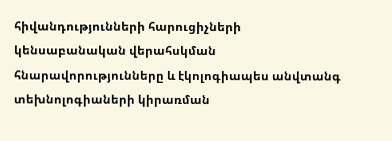հիվանդությունների հարուցիչների կենսաբանական վերահսկման հնարավորությունները և էկոլոգիապես անվտանգ տեխնոլոգիաների կիրառման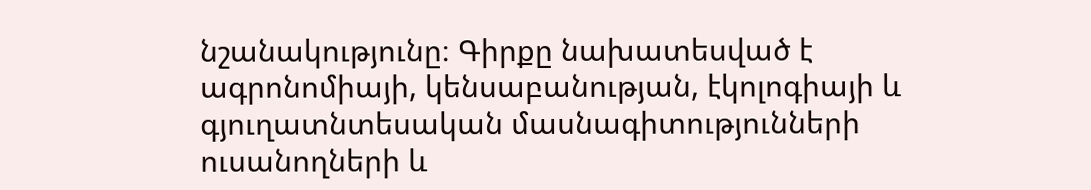նշանակությունը։ Գիրքը նախատեսված է ագրոնոմիայի, կենսաբանության, էկոլոգիայի և գյուղատնտեսական մասնագիտությունների ուսանողների և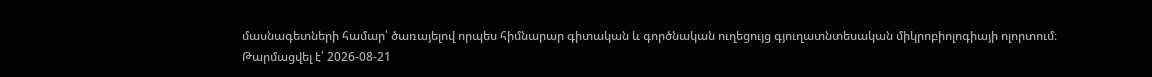մասնագետների համար՝ ծառայելով որպես հիմնարար գիտական և գործնական ուղեցույց գյուղատնտեսական միկրոբիոլոգիայի ոլորտում։
Թարմացվել է՝ 2026-08-21